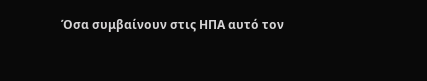Όσα συμβαίνουν στις ΗΠΑ αυτό τον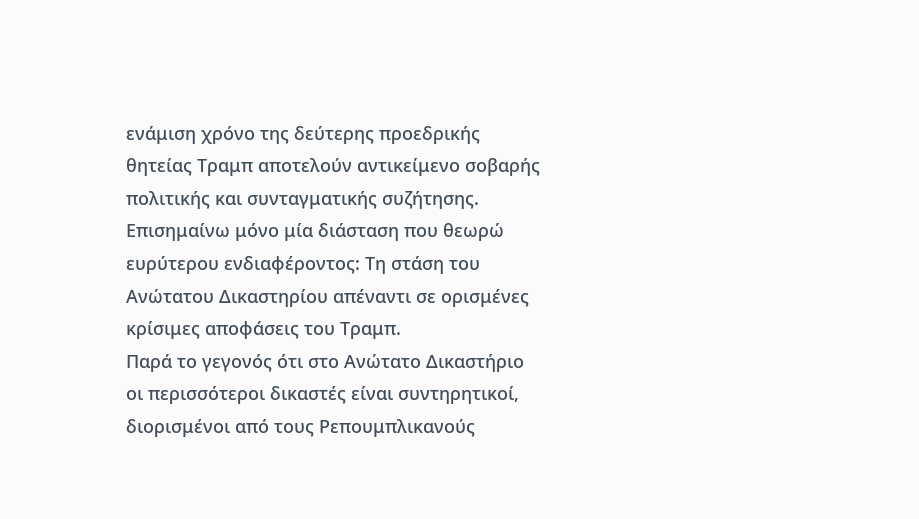ενάμιση χρόνο της δεύτερης προεδρικής θητείας Τραμπ αποτελούν αντικείμενο σοβαρής πολιτικής και συνταγματικής συζήτησης. Επισημαίνω μόνο μία διάσταση που θεωρώ ευρύτερου ενδιαφέροντος: Τη στάση του Ανώτατου Δικαστηρίου απέναντι σε ορισμένες κρίσιμες αποφάσεις του Τραμπ.
Παρά το γεγονός ότι στο Ανώτατο Δικαστήριο οι περισσότεροι δικαστές είναι συντηρητικοί, διορισμένοι από τους Ρεπουμπλικανούς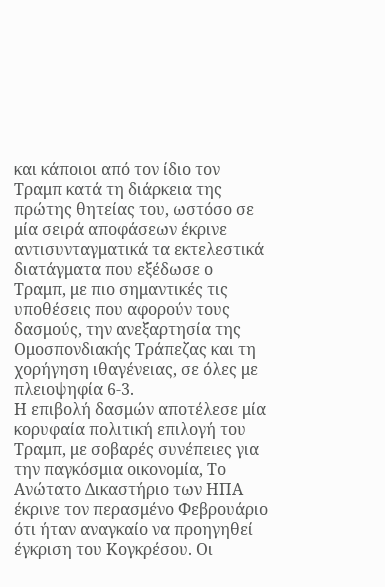και κάποιοι από τον ίδιο τον Τραμπ κατά τη διάρκεια της πρώτης θητείας του, ωστόσο σε μία σειρά αποφάσεων έκρινε αντισυνταγματικά τα εκτελεστικά διατάγματα που εξέδωσε ο Τραμπ, με πιο σημαντικές τις υποθέσεις που αφορούν τους δασμούς, την ανεξαρτησία της Ομοσπονδιακής Τράπεζας και τη χορήγηση ιθαγένειας, σε όλες με πλειοψηφία 6-3.
Η επιβολή δασμών αποτέλεσε μία κορυφαία πολιτική επιλογή του Τραμπ, με σοβαρές συνέπειες για την παγκόσμια οικονομία, Το Ανώτατο Δικαστήριο των ΗΠΑ έκρινε τον περασμένο Φεβρουάριο ότι ήταν αναγκαίο να προηγηθεί έγκριση του Κογκρέσου. Οι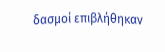δασμοί επιβλήθηκαν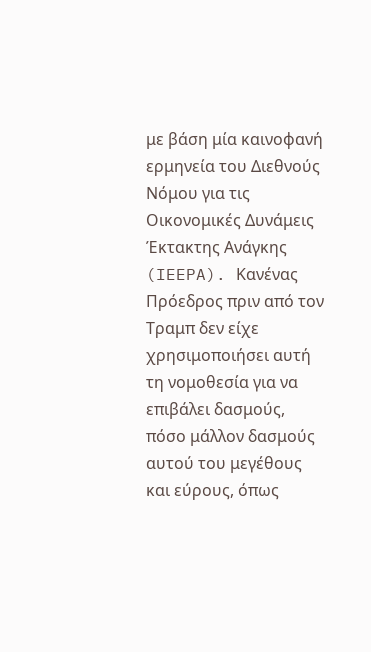με βάση μία καινοφανή ερμηνεία του Διεθνούς Νόμου για τις Οικονομικές Δυνάμεις Έκτακτης Ανάγκης (IEEPA). Κανένας Πρόεδρος πριν από τον Τραμπ δεν είχε χρησιμοποιήσει αυτή τη νομοθεσία για να επιβάλει δασμούς, πόσο μάλλον δασμούς αυτού του μεγέθους και εύρους, όπως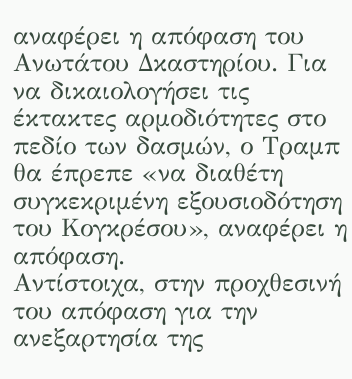αναφέρει η απόφαση του Ανωτάτου Δκαστηρίου. Για να δικαιολογήσει τις έκτακτες αρμοδιότητες στο πεδίο των δασμών, ο Τραμπ θα έπρεπε «να διαθέτη συγκεκριμένη εξουσιοδότηση του Κογκρέσου», αναφέρει η απόφαση.
Αντίστοιχα, στην προχθεσινή του απόφαση για την ανεξαρτησία της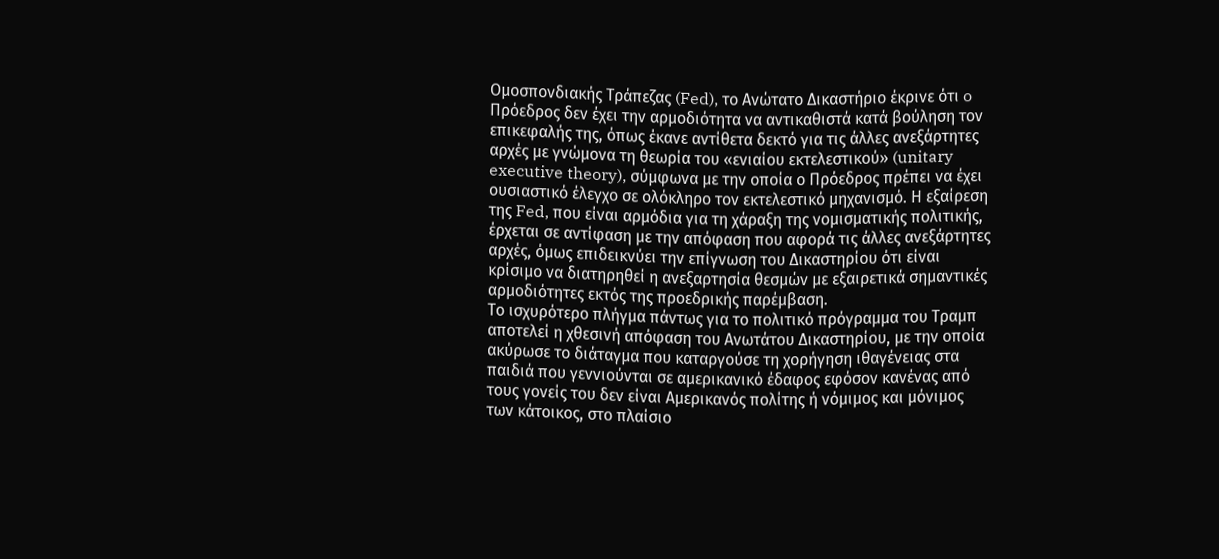Ομοσπονδιακής Τράπεζας (Fed), το Ανώτατο Δικαστήριο έκρινε ότι o Πρόεδρος δεν έχει την αρμοδιότητα να αντικαθιστά κατά βούληση τον επικεφαλής της, όπως έκανε αντίθετα δεκτό για τις άλλες ανεξάρτητες αρχές με γνώμονα τη θεωρία του «ενιαίου εκτελεστικού» (unitary executive theory), σύμφωνα με την οποία ο Πρόεδρος πρέπει να έχει ουσιαστικό έλεγχο σε ολόκληρο τον εκτελεστικό μηχανισμό. Η εξαίρεση της Fed, που είναι αρμόδια για τη χάραξη της νομισματικής πολιτικής, έρχεται σε αντίφαση με την απόφαση που αφορά τις άλλες ανεξάρτητες αρχές, όμως επιδεικνύει την επίγνωση του Δικαστηρίου ότι είναι κρίσιμο να διατηρηθεί η ανεξαρτησία θεσμών με εξαιρετικά σημαντικές αρμοδιότητες εκτός της προεδρικής παρέμβαση.
Το ισχυρότερο πλήγμα πάντως για το πολιτικό πρόγραμμα του Τραμπ αποτελεί η χθεσινή απόφαση του Ανωτάτου Δικαστηρίου, με την οποία ακύρωσε το διάταγμα που καταργούσε τη χορήγηση ιθαγένειας στα παιδιά που γεννιούνται σε αμερικανικό έδαφος εφόσον κανένας από τους γονείς του δεν είναι Αμερικανός πολίτης ή νόμιμος και μόνιμος των κάτοικος, στο πλαίσιο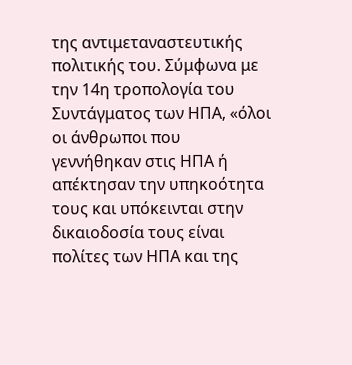της αντιμεταναστευτικής πολιτικής του. Σύμφωνα με την 14η τροπολογία του Συντάγματος των ΗΠΑ, «όλοι οι άνθρωποι που γεννήθηκαν στις ΗΠΑ ή απέκτησαν την υπηκοότητα τους και υπόκεινται στην δικαιοδοσία τους είναι πολίτες των ΗΠΑ και της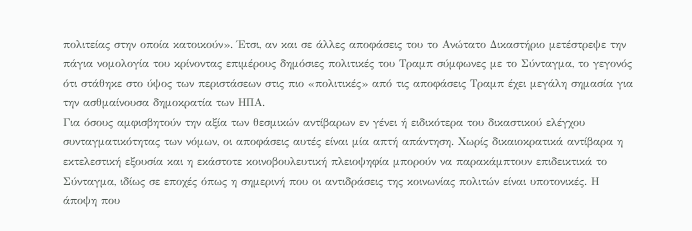πολιτείας στην οποία κατοικούν». Έτσι, αν και σε άλλες αποφάσεις του το Ανώτατο Δικαστήριο μετέστρεψε την πάγια νομολογία του κρίνοντας επιμέρους δημόσιες πολιτικές του Τραμπ σύμφωνες με το Σύνταγμα, το γεγονός ότι στάθηκε στο ύψος των περιστάσεων στις πιο «πολιτικές» από τις αποφάσεις Τραμπ έχει μεγάλη σημασία για την ασθμαίνουσα δημοκρατία των ΗΠΑ.
Για όσους αμφισβητούν την αξία των θεσμικών αντίβαρων εν γένει ή ειδικότερα του δικαστικού ελέγχου συνταγματικότητας των νόμων, οι αποφάσεις αυτές είναι μία απτή απάντηση. Χωρίς δικαιοκρατικά αντίβαρα η εκτελεστική εξουσία και η εκάστοτε κοινοβουλευτική πλειοψηφία μπορούν να παρακάμπτουν επιδεικτικά το Σύνταγμα, ιδίως σε εποχές όπως η σημερινή που οι αντιδράσεις της κοινωνίας πολιτών είναι υποτονικές. Η άποψη που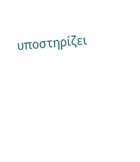υποστηρίζει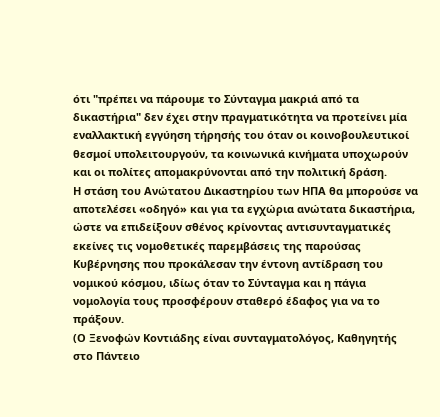ότι "πρέπει να πάρουμε το Σύνταγμα μακριά από τα δικαστήρια" δεν έχει στην πραγματικότητα να προτείνει μία εναλλακτική εγγύηση τήρησής του όταν οι κοινοβουλευτικοί θεσμοί υπολειτουργούν, τα κοινωνικά κινήματα υποχωρούν και οι πολίτες απομακρύνονται από την πολιτική δράση.
Η στάση του Ανώτατου Δικαστηρίου των ΗΠΑ θα μπορούσε να αποτελέσει «οδηγό» και για τα εγχώρια ανώτατα δικαστήρια, ώστε να επιδείξουν σθένος κρίνοντας αντισυνταγματικές εκείνες τις νομοθετικές παρεμβάσεις της παρούσας Κυβέρνησης που προκάλεσαν την έντονη αντίδραση του νομικού κόσμου, ιδίως όταν το Σύνταγμα και η πάγια νομολογία τους προσφέρουν σταθερό έδαφος για να το πράξουν.
(Ο Ξενοφών Κοντιάδης είναι συνταγματολόγος, Καθηγητής στο Πάντειο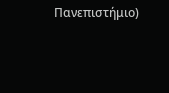Πανεπιστήμιο)